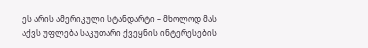ეს არის ამერიკული სტანდარტი – მხოლოდ მას აქვს უფლება საკუთარი ქვეყნის ინტერესების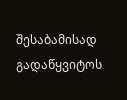შესაბამისად გადაწყვიტოს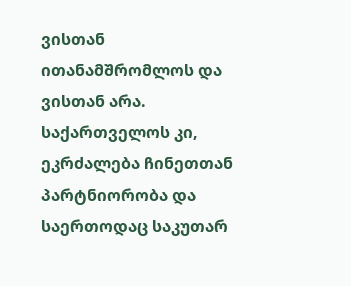ვისთან ითანამშრომლოს და ვისთან არა. საქართველოს კი, ეკრძალება ჩინეთთან პარტნიორობა და საერთოდაც საკუთარ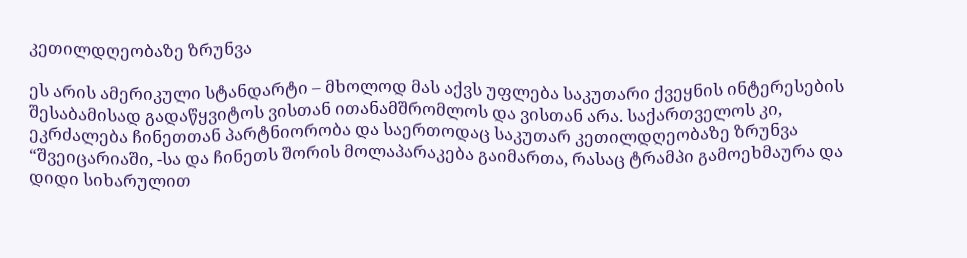კეთილდღეობაზე ზრუნვა

ეს არის ამერიკული სტანდარტი – მხოლოდ მას აქვს უფლება საკუთარი ქვეყნის ინტერესების შესაბამისად გადაწყვიტოს ვისთან ითანამშრომლოს და ვისთან არა. საქართველოს კი, ეკრძალება ჩინეთთან პარტნიორობა და საერთოდაც საკუთარ კეთილდღეობაზე ზრუნვა
“შვეიცარიაში, -სა და ჩინეთს შორის მოლაპარაკება გაიმართა, რასაც ტრამპი გამოეხმაურა და დიდი სიხარულით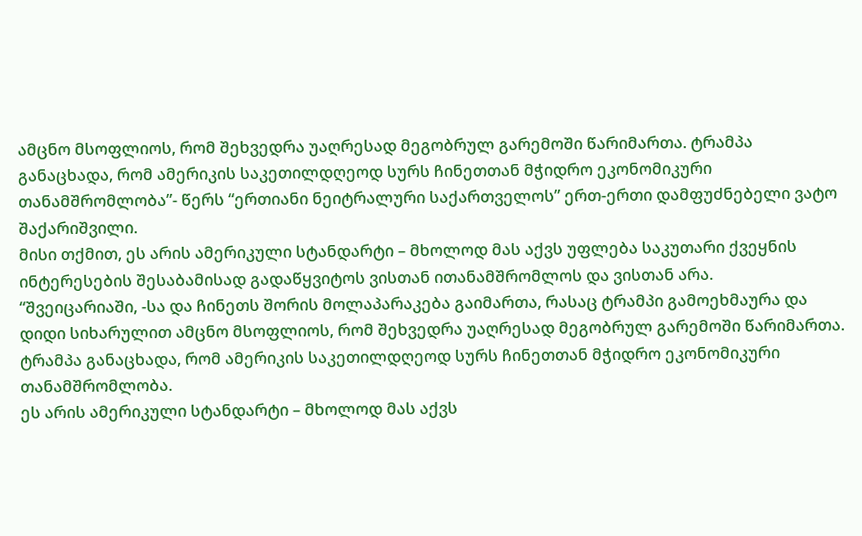ამცნო მსოფლიოს, რომ შეხვედრა უაღრესად მეგობრულ გარემოში წარიმართა. ტრამპა განაცხადა, რომ ამერიკის საკეთილდღეოდ სურს ჩინეთთან მჭიდრო ეკონომიკური თანამშრომლობა”- წერს “ერთიანი ნეიტრალური საქართველოს” ერთ-ერთი დამფუძნებელი ვატო შაქარიშვილი.
მისი თქმით, ეს არის ამერიკული სტანდარტი – მხოლოდ მას აქვს უფლება საკუთარი ქვეყნის ინტერესების შესაბამისად გადაწყვიტოს ვისთან ითანამშრომლოს და ვისთან არა.
“შვეიცარიაში, -სა და ჩინეთს შორის მოლაპარაკება გაიმართა, რასაც ტრამპი გამოეხმაურა და დიდი სიხარულით ამცნო მსოფლიოს, რომ შეხვედრა უაღრესად მეგობრულ გარემოში წარიმართა. ტრამპა განაცხადა, რომ ამერიკის საკეთილდღეოდ სურს ჩინეთთან მჭიდრო ეკონომიკური თანამშრომლობა.
ეს არის ამერიკული სტანდარტი – მხოლოდ მას აქვს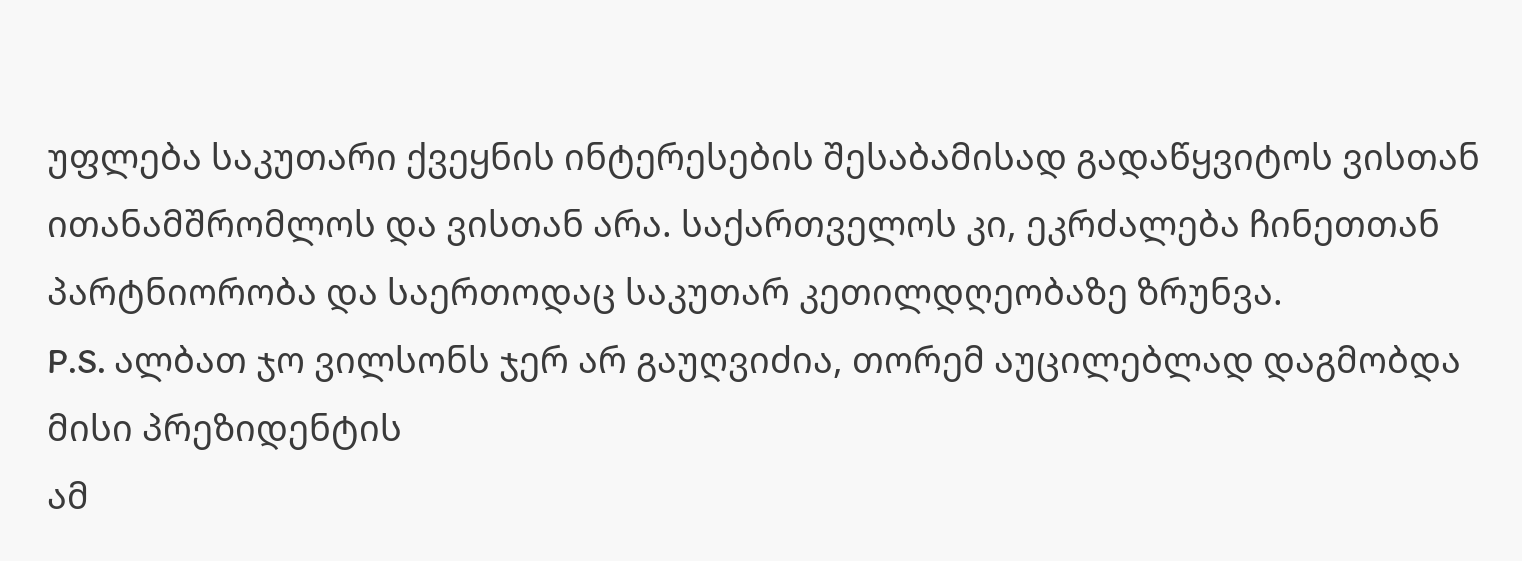უფლება საკუთარი ქვეყნის ინტერესების შესაბამისად გადაწყვიტოს ვისთან ითანამშრომლოს და ვისთან არა. საქართველოს კი, ეკრძალება ჩინეთთან პარტნიორობა და საერთოდაც საკუთარ კეთილდღეობაზე ზრუნვა.
P.S. ალბათ ჯო ვილსონს ჯერ არ გაუღვიძია, თორემ აუცილებლად დაგმობდა მისი პრეზიდენტის
ამ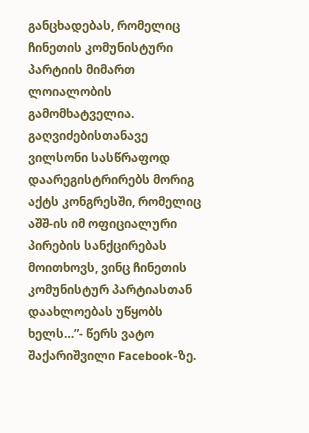განცხადებას, რომელიც ჩინეთის კომუნისტური პარტიის მიმართ ლოიალობის გამომხატველია. გაღვიძებისთანავე ვილსონი სასწრაფოდ დაარეგისტრირებს მორიგ აქტს კონგრესში, რომელიც აშშ-ის იმ ოფიციალური პირების სანქცირებას მოითხოვს, ვინც ჩინეთის კომუნისტურ პარტიასთან დაახლოებას უწყობს ხელს…”- წერს ვატო შაქარიშვილი Facebook-ზე.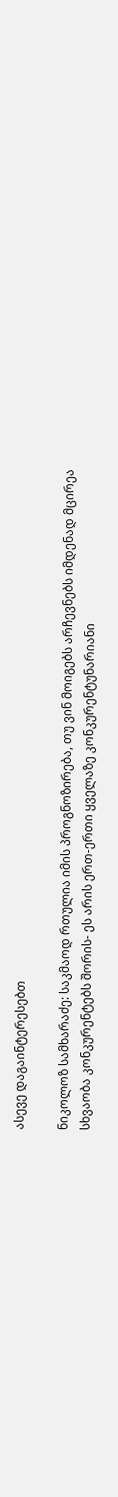ასევე დაგაინტერესებთ

ნიკოლოზ სამხარაძე: საკმაოდ რთულია იმის პროგნოზირება, თუ ვინ მოიგებს არჩევნებს იმდენად მცირეა სხვაობა კონკურენტებს შორის- ეს არის ერთ-ერთი ყველაზე კონკურენტუნარიანი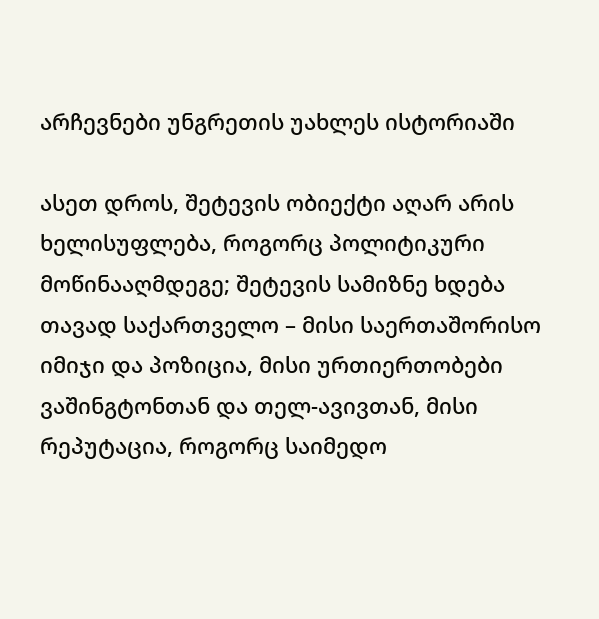არჩევნები უნგრეთის უახლეს ისტორიაში

ასეთ დროს, შეტევის ობიექტი აღარ არის ხელისუფლება, როგორც პოლიტიკური მოწინააღმდეგე; შეტევის სამიზნე ხდება თავად საქართველო – მისი საერთაშორისო იმიჯი და პოზიცია, მისი ურთიერთობები ვაშინგტონთან და თელ-ავივთან, მისი რეპუტაცია, როგორც საიმედო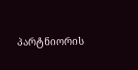პარტნიორის